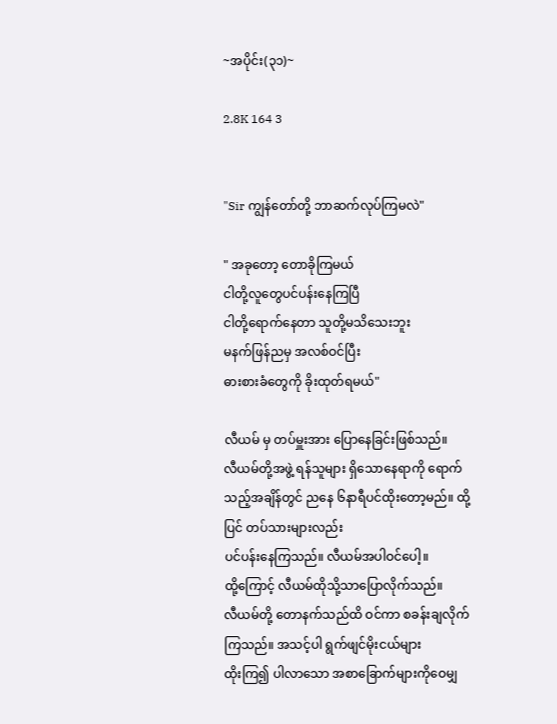~အပိုင်း(၃၁)~

2.8K 164 3


"Sir ကျွန်တော်တို့ ဘာဆက်လုပ်ကြမလဲ"

" အခုတော့ တောခိုကြမယ်
ငါတို့လူတွေပင်ပန်းနေကြပြီ
ငါတို့ရောက်နေတာ သူတို့မသိသေးဘူး
မနက်ဖြန်ညမှ အလစ်ဝင်ပြီး
ဓားစားခံတွေကို ခိုးထုတ်ရမယ်"

လီယမ် မှ တပ်မှူးအား ပြောနေခြင်းဖြစ်သည်။
လီယမ်တို့အဖွဲ့ ရန်သူများ ရှိသောနေရာကို ရောက်သည့်အချိန်တွင် ညနေ ၆နာရီပင်ထိုးတော့မည်။ ထို့ပြင် တပ်သားများလည်း
ပင်ပန်းနေကြသည်။ လီယမ်အပါဝင်ပေါ့။
ထို့ကြောင့် လီယမ်ထိုသို့သာပြောလိုက်သည်။
လီယမ်တို့ တောနက်သည်ထိ ဝင်ကာ စခန်းချလိုက်ကြသည်။ အသင့်ပါ ရွက်ဖျင်မိုးငယ်များ
ထိုးကြ၍ ပါလာသော အစာခြောက်များကိုဝေမျှ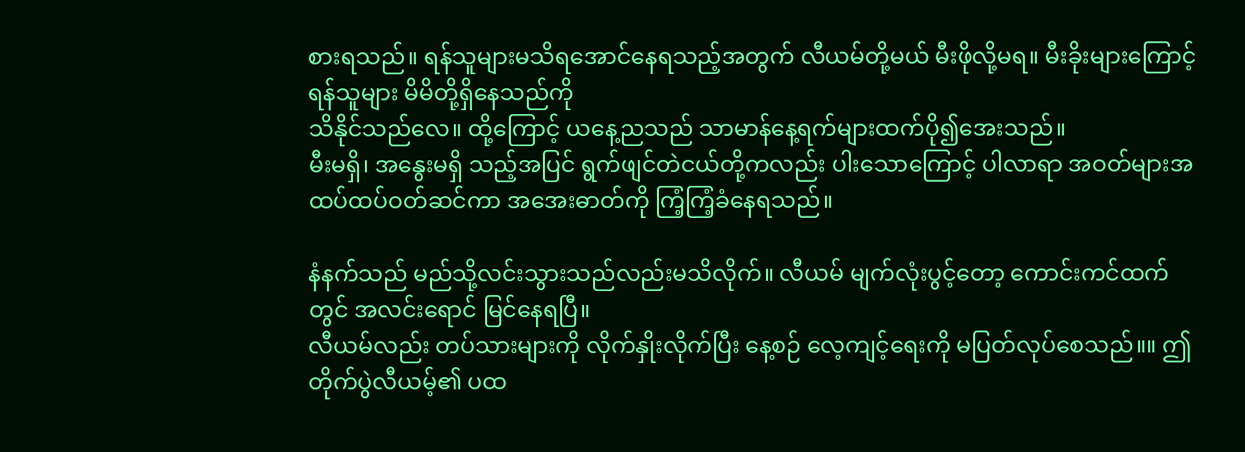စားရသည်။ ရန်သူများမသိရအောင်နေရသည့်အတွက် လီယမ်တို့မယ် မီးဖိုလို့မရ။ မီးခိုးများကြောင့် ရန်သူများ မိမိတို့ရှိနေသည်ကို
သိနိုင်သည်လေ။ ထို့ကြောင့် ယနေ့ညသည် သာမာန်နေ့ရက်များထက်ပို၍အေးသည်။
မီးမရှိ၊ အနွေးမရှိ သည့်အပြင် ရွက်ဖျင်တဲငယ်တို့ကလည်း ပါးသောကြောင့် ပါလာရာ အဝတ်များအထပ်ထပ်ဝတ်ဆင်ကာ အအေးဓာတ်ကို ကြံ့ကြံ့ခံနေရသည်။

နံနက်သည် မည်သို့လင်းသွားသည်လည်းမသိလိုက်။ လီယမ် မျက်လုံးပွင့်တော့ ကောင်းကင်ထက်တွင် အလင်းရောင် မြင်နေရပြီ။
လီယမ်လည်း တပ်သားများကို လိုက်နှိုးလိုက်ပြီး နေ့စဉ် လေ့ကျင့်ရေးကို မပြတ်လုပ်စေသည်။။ ဤတိုက်ပွဲလီယမ့်၏ ပထ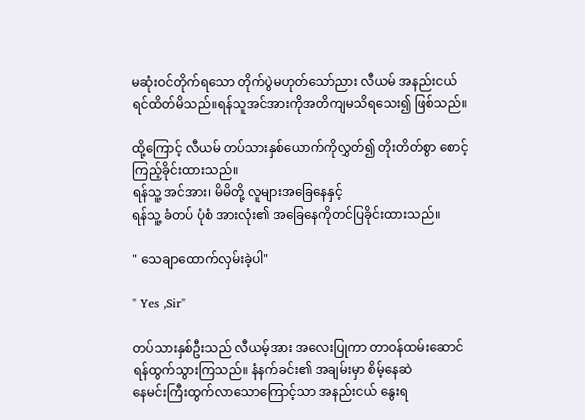မဆုံးဝင်တိုက်ရသော တိုက်ပွဲမဟုတ်သော်ညား လီယမ် အနည်းငယ် ရင်ထိတ်မိသည်။ရန်သူအင်အားကိုအတိကျမသိရသေး၍ ဖြစ်သည်။

ထို့ကြောင့် လီယမ် တပ်သားနှစ်ယောက်ကိုလွှတ်၍ တိုးတိတ်စွာ စောင့်ကြည့်ခိုင်းထားသည်။
ရန်သူ့ အင်အား၊ မိမိတို့ လူများအခြေနေနှင့်
ရန်သူ့ ခံတပ် ပုံစံ အားလုံး၏ အခြေနေကိုတင်ပြခိုင်းထားသည်။

" သေချာထောက်လှမ်းခဲ့ပါ"

" Yes ,Sir"

တပ်သားနှစ်ဦးသည် လီယမ့်အား အလေးပြုကာ တာဝန်ထမ်းဆောင်ရန်ထွက်သွားကြသည်။ နံနက်ခင်း၏ အချမ်းမှာ စိမ့်နေဆဲ
နေမင်းကြီးထွက်လာသောကြောင့်သာ အနည်းငယ် နွေးရ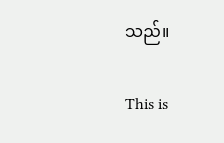သည်။

This is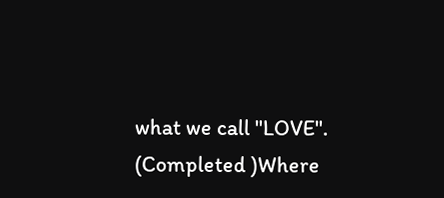what we call "LOVE". (Completed )Where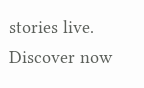stories live. Discover now